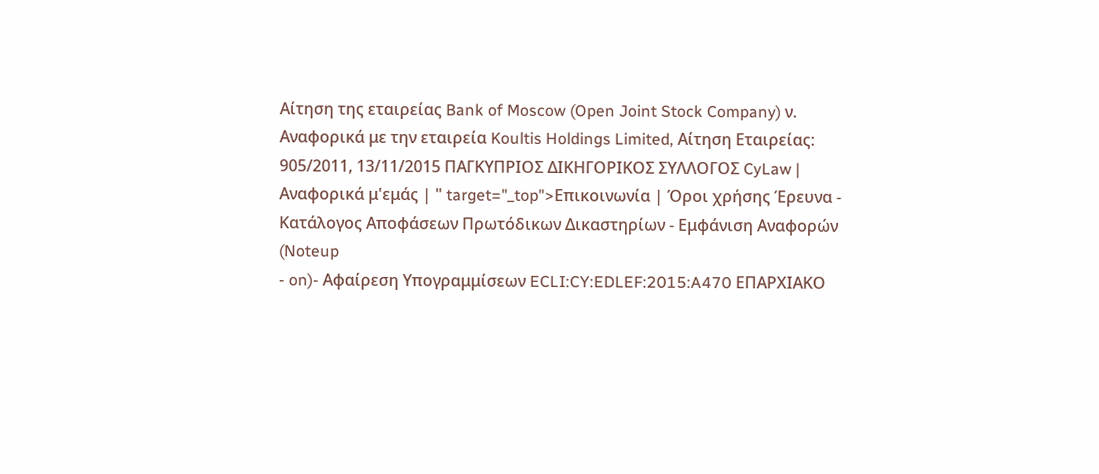Αίτηση της εταιρείας Bank of Moscow (Open Joint Stock Company) ν. Αναφορικά με την εταιρεία Koultis Holdings Limited, Αίτηση Εταιρείας: 905/2011, 13/11/2015 ΠΑΓΚΥΠΡΙΟΣ ΔΙΚΗΓΟΡΙΚΟΣ ΣΥΛΛΟΓΟΣ CyLaw | Αναφορικά μ'εμάς | " target="_top">Επικοινωνία | Όροι χρήσης Έρευνα - Κατάλογος Αποφάσεων Πρωτόδικων Δικαστηρίων - Εμφάνιση Αναφορών (Noteup
- on)- Αφαίρεση Υπογραμμίσεων ECLI:CY:EDLEF:2015:A470 ΕΠΑΡΧΙΑΚΟ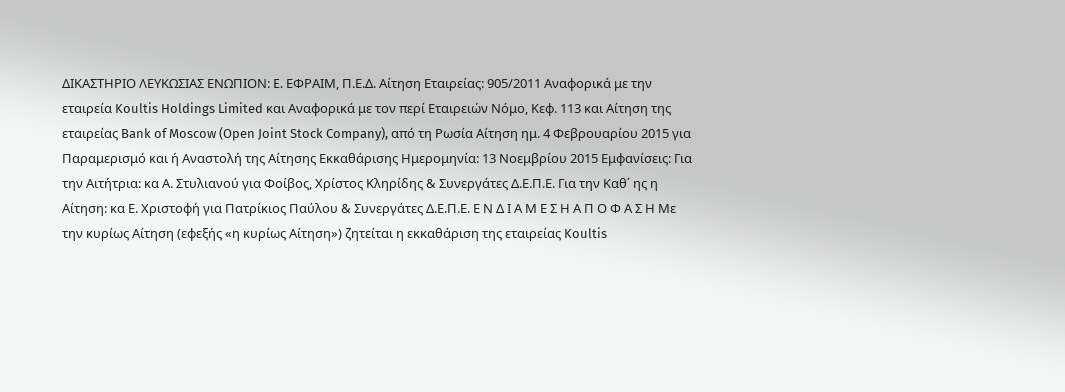ΔΙΚΑΣΤΗΡΙΟ ΛΕΥΚΩΣΙΑΣ ΕΝΩΠΙΟΝ: E. ΕΦΡΑΙΜ, Π.Ε.Δ. Αίτηση Εταιρείας: 905/2011 Αναφορικά με την εταιρεία Koultis Holdings Limited και Αναφορικά με τον περί Εταιρειών Νόμο, Κεφ. 113 και Αίτηση της εταιρείας Bank of Moscow (Open Joint Stock Company), από τη Ρωσία Αίτηση ημ. 4 Φεβρουαρίου 2015 για Παραμερισμό και ή Αναστολή της Αίτησης Εκκαθάρισης Ημερομηνία: 13 Νοεμβρίου 2015 Εμφανίσεις: Για την Αιτήτρια: κα Α. Στυλιανού για Φοίβος, Χρίστος Κληρίδης & Συνεργάτες Δ.Ε.Π.Ε. Για την Καθ΄ ης η Αίτηση: κα Ε. Χριστοφή για Πατρίκιος Παύλου & Συνεργάτες Δ.Ε.Π.Ε. Ε Ν Δ Ι Α Μ Ε Σ Η Α Π Ο Φ Α Σ Η Με την κυρίως Αίτηση (εφεξής «η κυρίως Αίτηση») ζητείται η εκκαθάριση της εταιρείας Koultis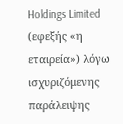Holdings Limited (εφεξής «η εταιρεία») λόγω ισχυριζόμενης παράλειψης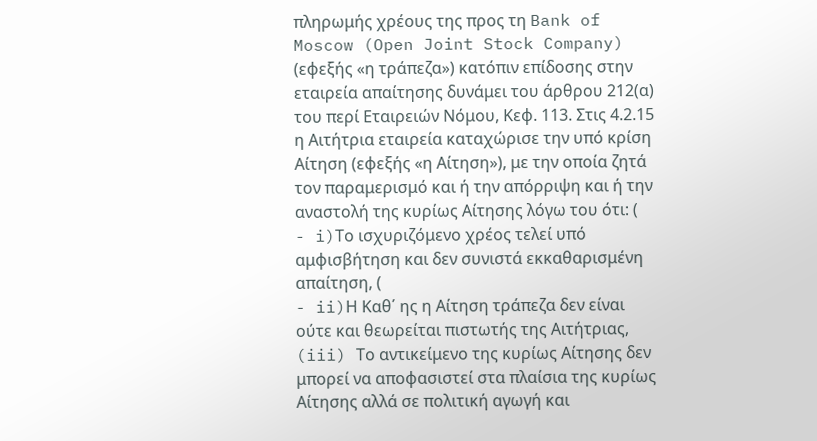πληρωμής χρέους της προς τη Bank of Moscow (Open Joint Stock Company) (εφεξής «η τράπεζα») κατόπιν επίδοσης στην εταιρεία απαίτησης δυνάμει του άρθρου 212(α) του περί Εταιρειών Νόμου, Κεφ. 113. Στις 4.2.15 η Αιτήτρια εταιρεία καταχώρισε την υπό κρίση Αίτηση (εφεξής «η Αίτηση»), με την οποία ζητά τον παραμερισμό και ή την απόρριψη και ή την αναστολή της κυρίως Αίτησης λόγω του ότι: (
- i)Το ισχυριζόμενο χρέος τελεί υπό αμφισβήτηση και δεν συνιστά εκκαθαρισμένη απαίτηση, (
- ii)Η Καθ΄ ης η Αίτηση τράπεζα δεν είναι ούτε και θεωρείται πιστωτής της Αιτήτριας, (iii) Το αντικείμενο της κυρίως Αίτησης δεν μπορεί να αποφασιστεί στα πλαίσια της κυρίως Αίτησης αλλά σε πολιτική αγωγή και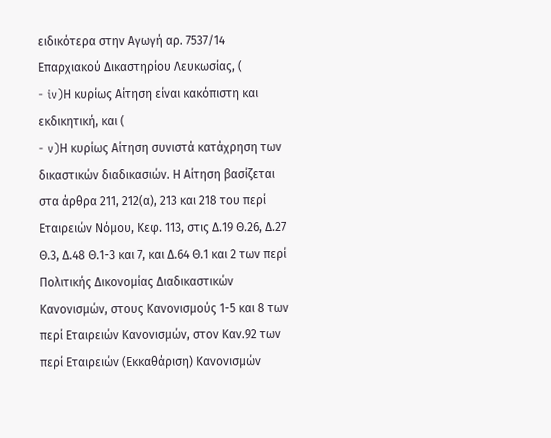ειδικότερα στην Αγωγή αρ. 7537/14 Επαρχιακού Δικαστηρίου Λευκωσίας, (
- iv)Η κυρίως Αίτηση είναι κακόπιστη και εκδικητική, και (
- v)Η κυρίως Αίτηση συνιστά κατάχρηση των δικαστικών διαδικασιών. Η Αίτηση βασίζεται στα άρθρα 211, 212(α), 213 και 218 του περί Εταιρειών Νόμου, Κεφ. 113, στις Δ.19 Θ.26, Δ.27 Θ.3, Δ.48 Θ.1-3 και 7, και Δ.64 Θ.1 και 2 των περί Πολιτικής Δικονομίας Διαδικαστικών Κανονισμών, στους Κανονισμούς 1-5 και 8 των περί Εταιρειών Κανονισμών, στον Καν.92 των περί Εταιρειών (Εκκαθάριση) Κανονισμών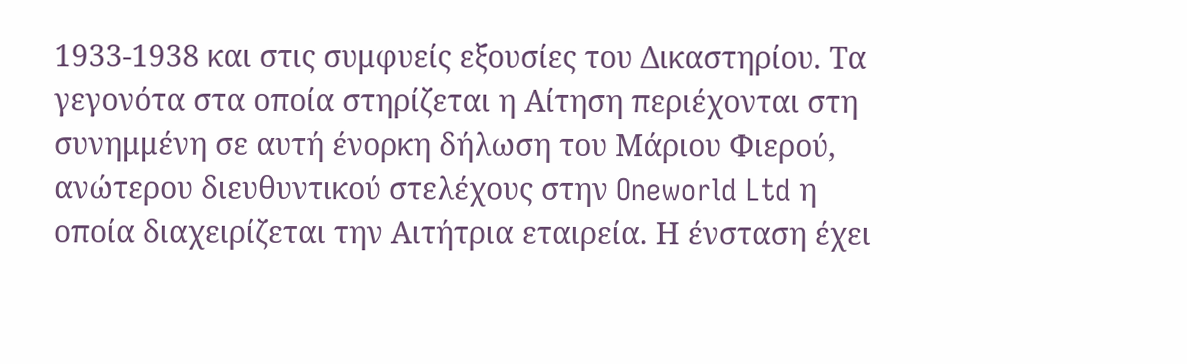1933-1938 και στις συμφυείς εξουσίες του Δικαστηρίου. Τα γεγονότα στα οποία στηρίζεται η Αίτηση περιέχονται στη συνημμένη σε αυτή ένορκη δήλωση του Μάριου Φιερού, ανώτερου διευθυντικού στελέχους στην Oneworld Ltd η οποία διαχειρίζεται την Αιτήτρια εταιρεία. Η ένσταση έχει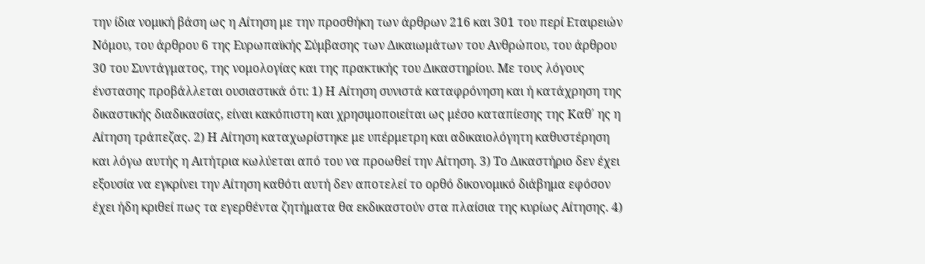την ίδια νομική βάση ως η Αίτηση με την προσθήκη των άρθρων 216 και 301 του περί Εταιρειών Νόμου, του άρθρου 6 της Ευρωπαϊκής Σύμβασης των Δικαιωμάτων του Ανθρώπου, του άρθρου 30 του Συντάγματος, της νομολογίας και της πρακτικής του Δικαστηρίου. Με τους λόγους ένστασης προβάλλεται ουσιαστικά ότι: 1) Η Αίτηση συνιστά καταφρόνηση και ή κατάχρηση της δικαστικής διαδικασίας, είναι κακόπιστη και χρησιμοποιείται ως μέσο καταπίεσης της Καθ΄ ης η Αίτηση τράπεζας. 2) Η Αίτηση καταχωρίστηκε με υπέρμετρη και αδικαιολόγητη καθυστέρηση και λόγω αυτής η Αιτήτρια κωλύεται από του να προωθεί την Αίτηση. 3) Το Δικαστήριο δεν έχει εξουσία να εγκρίνει την Αίτηση καθότι αυτή δεν αποτελεί το ορθό δικονομικό διάβημα εφόσον έχει ήδη κριθεί πως τα εγερθέντα ζητήματα θα εκδικαστούν στα πλαίσια της κυρίως Αίτησης. 4)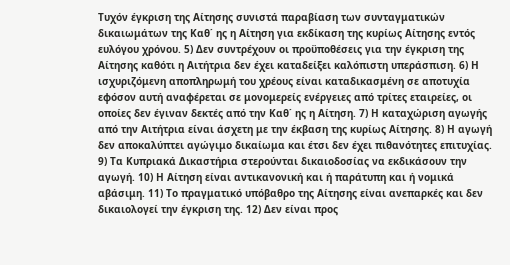Τυχόν έγκριση της Αίτησης συνιστά παραβίαση των συνταγματικών δικαιωμάτων της Καθ΄ ης η Αίτηση για εκδίκαση της κυρίως Αίτησης εντός ευλόγου χρόνου. 5) Δεν συντρέχουν οι προϋποθέσεις για την έγκριση της Αίτησης καθότι η Αιτήτρια δεν έχει καταδείξει καλόπιστη υπεράσπιση. 6) Η ισχυριζόμενη αποπληρωμή του χρέους είναι καταδικασμένη σε αποτυχία εφόσον αυτή αναφέρεται σε μονομερείς ενέργειες από τρίτες εταιρείες, οι οποίες δεν έγιναν δεκτές από την Καθ΄ ης η Αίτηση. 7) Η καταχώριση αγωγής από την Αιτήτρια είναι άσχετη με την έκβαση της κυρίως Αίτησης. 8) Η αγωγή δεν αποκαλύπτει αγώγιμο δικαίωμα και έτσι δεν έχει πιθανότητες επιτυχίας. 9) Τα Κυπριακά Δικαστήρια στερούνται δικαιοδοσίας να εκδικάσουν την αγωγή. 10) Η Αίτηση είναι αντικανονική και ή παράτυπη και ή νομικά αβάσιμη. 11) Το πραγματικό υπόβαθρο της Αίτησης είναι ανεπαρκές και δεν δικαιολογεί την έγκριση της. 12) Δεν είναι προς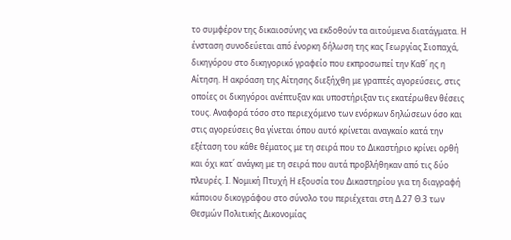το συμφέρον της δικαιοσύνης να εκδοθούν τα αιτούμενα διατάγματα. Η ένσταση συνοδεύεται από ένορκη δήλωση της κας Γεωργίας Σιοπαχά, δικηγόρου στο δικηγορικό γραφείο που εκπροσωπεί την Καθ΄ ης η Αίτηση. Η ακρόαση της Αίτησης διεξήχθη με γραπτές αγορεύσεις, στις οποίες οι δικηγόροι ανέπτυξαν και υποστήριξαν τις εκατέρωθεν θέσεις τους. Αναφορά τόσο στο περιεχόμενο των ενόρκων δηλώσεων όσο και στις αγορεύσεις θα γίνεται όπου αυτό κρίνεται αναγκαίο κατά την εξέταση του κάθε θέματος με τη σειρά που το Δικαστήριο κρίνει ορθή και όχι κατ΄ ανάγκη με τη σειρά που αυτά προβλήθηκαν από τις δύο πλευρές. Ι. Νομική Πτυχή Η εξουσία του Δικαστηρίου για τη διαγραφή κάποιου δικογράφου στο σύνολο του περιέχεται στη Δ.27 Θ.3 των Θεσμών Πολιτικής Δικονομίας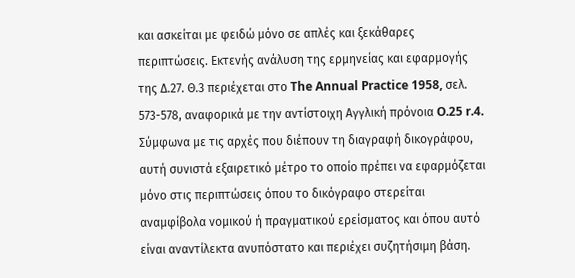και ασκείται με φειδώ μόνο σε απλές και ξεκάθαρες περιπτώσεις. Εκτενής ανάλυση της ερμηνείας και εφαρμογής της Δ.27. Θ.3 περιέχεται στο The Annual Practice 1958, σελ. 573-578, αναφορικά με την αντίστοιχη Αγγλική πρόνοια O.25 r.4. Σύμφωνα με τις αρχές που διέπουν τη διαγραφή δικογράφου, αυτή συνιστά εξαιρετικό μέτρο το οποίο πρέπει να εφαρμόζεται μόνο στις περιπτώσεις όπου το δικόγραφο στερείται αναμφίβολα νομικού ή πραγματικού ερείσματος και όπου αυτό είναι αναντίλεκτα ανυπόστατο και περιέχει συζητήσιμη βάση.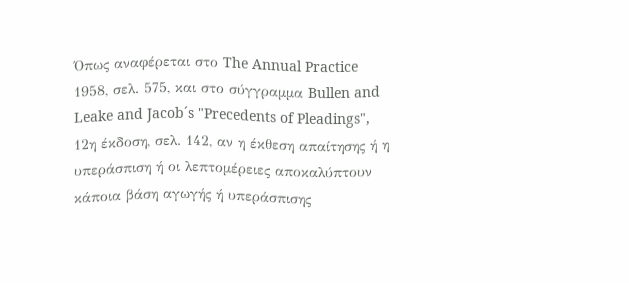Όπως αναφέρεται στο The Annual Practice 1958, σελ. 575, και στο σύγγραμμα Bullen and Leake and Jacob´s "Precedents of Pleadings", 12η έκδοση, σελ. 142, αν η έκθεση απαίτησης ή η υπεράσπιση ή οι λεπτομέρειες αποκαλύπτουν κάποια βάση αγωγής ή υπεράσπισης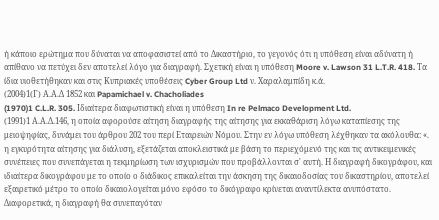ή κάποιο ερώτημα που δύναται να αποφασιστεί από το Δικαστήριο, το γεγονός ότι η υπόθεση είναι αδύνατη ή απίθανο να πετύχει δεν αποτελεί λόγο για διαγραφή. Σχετική είναι η υπόθεση Moore v. Lawson 31 L.T.R. 418. Τα ίδια υιοθετήθηκαν και στις Κυπριακές υποθέσεις Cyber Group Ltd ν. Χαραλαμπίδη κ.ά.
(2004)1(Γ) Α.Α.Δ 1852 και Papamichael v. Chacholiades
(1970)1 C.L.R. 305. Ιδιαίτερα διαφωτιστική είναι η υπόθεση In re Pelmaco Development Ltd.
(1991)1 Α.Α.Δ.146, η οποία αφορούσε αίτηση διαγραφής της αίτησης για εκκαθάριση λόγω καταπίεσης της μειοψηφίας, δυνάμει του άρθρου 202 του περί Εταιρειών Νόμου. Στην εν λόγω υπόθεση λέχθηκαν τα ακόλουθα: «. η εγκυρότητα αίτησης για διάλυση, εξετάζεται αποκλειστικά με βάση το περιεχόμενό της και τις αντικειμενικές συνέπειες που συνεπάγεται η τεκμηρίωση των ισχυρισμών που προβάλλονται σ' αυτή. Η διαγραφή δικογράφου, και ιδιαίτερα δικογράφου με το οποίο ο διάδικος επικαλείται την άσκηση της δικαιοδοσίας του δικαστηρίου, αποτελεί εξαιρετικό μέτρο το οποίο δικαιολογείται μόνο εφόσο το δικόγραφο κρίνεται αναντίλεκτα ανυπόστατο. Διαφορετικά, η διαγραφή θα συνεπαγόταν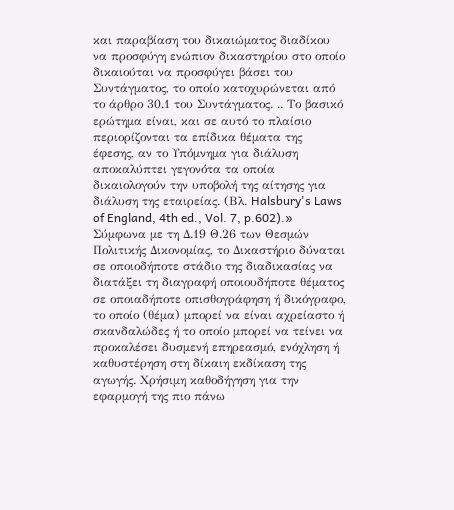και παραβίαση του δικαιώματος διαδίκου να προσφύγη ενώπιον δικαστηρίου στο οποίο δικαιούται να προσφύγει βάσει του Συντάγματος, το οποίο κατοχυρώνεται από το άρθρο 30.1 του Συντάγματος. .. Το βασικό ερώτημα είναι, και σε αυτό το πλαίσιο περιορίζονται τα επίδικα θέματα της έφεσης, αν το Υπόμνημα για διάλυση αποκαλύπτει γεγονότα τα οποία δικαιολογούν την υποβολή της αίτησης για διάλυση της εταιρείας. (Βλ. Halsbury's Laws of England, 4th ed., Vol. 7, p.602).» Σύμφωνα με τη Δ.19 Θ.26 των Θεσμών Πολιτικής Δικονομίας, το Δικαστήριο δύναται σε οποιοδήποτε στάδιο της διαδικασίας να διατάξει τη διαγραφή οποιουδήποτε θέματος σε οποιαδήποτε οπισθογράφηση ή δικόγραφο, το οποίο (θέμα) μπορεί να είναι αχρείαστο ή σκανδαλώδες ή το οποίο μπορεί να τείνει να προκαλέσει δυσμενή επηρεασμό, ενόχληση ή καθυστέρηση στη δίκαιη εκδίκαση της αγωγής. Χρήσιμη καθοδήγηση για την εφαρμογή της πιο πάνω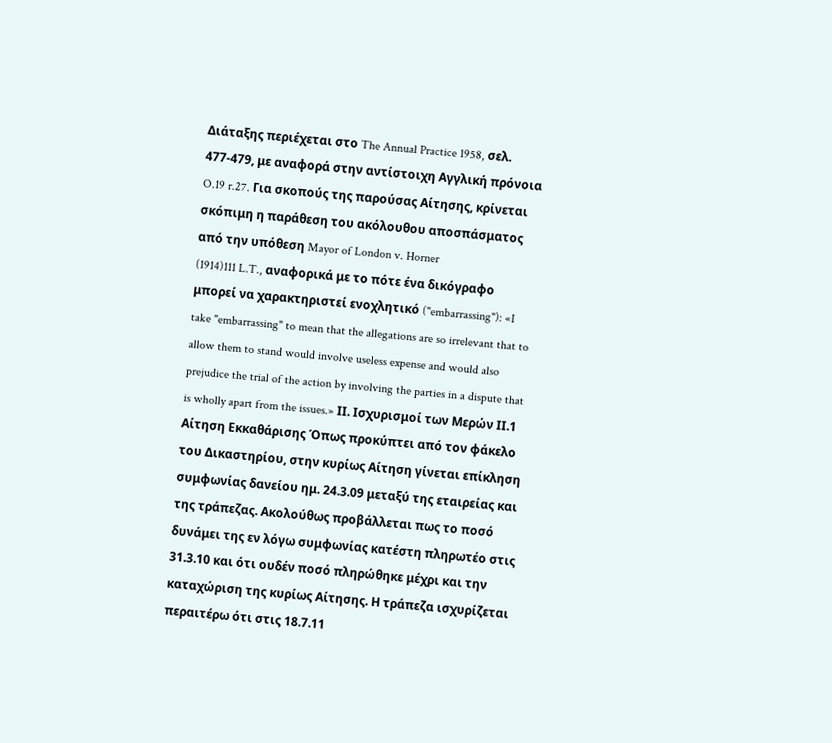Διάταξης περιέχεται στο The Annual Practice 1958, σελ. 477-479, με αναφορά στην αντίστοιχη Αγγλική πρόνοια O.19 r.27. Για σκοπούς της παρούσας Αίτησης, κρίνεται σκόπιμη η παράθεση του ακόλουθου αποσπάσματος από την υπόθεση Mayor of London v. Horner
(1914)111 L.T., αναφορικά με το πότε ένα δικόγραφο μπορεί να χαρακτηριστεί ενοχλητικό ("embarrassing"): «I take "embarrassing" to mean that the allegations are so irrelevant that to allow them to stand would involve useless expense and would also prejudice the trial of the action by involving the parties in a dispute that is wholly apart from the issues.» ΙΙ. Ισχυρισμοί των Μερών ΙΙ.1 Αίτηση Εκκαθάρισης Όπως προκύπτει από τον φάκελο του Δικαστηρίου, στην κυρίως Αίτηση γίνεται επίκληση συμφωνίας δανείου ημ. 24.3.09 μεταξύ της εταιρείας και της τράπεζας. Ακολούθως προβάλλεται πως το ποσό δυνάμει της εν λόγω συμφωνίας κατέστη πληρωτέο στις 31.3.10 και ότι ουδέν ποσό πληρώθηκε μέχρι και την καταχώριση της κυρίως Αίτησης. Η τράπεζα ισχυρίζεται περαιτέρω ότι στις 18.7.11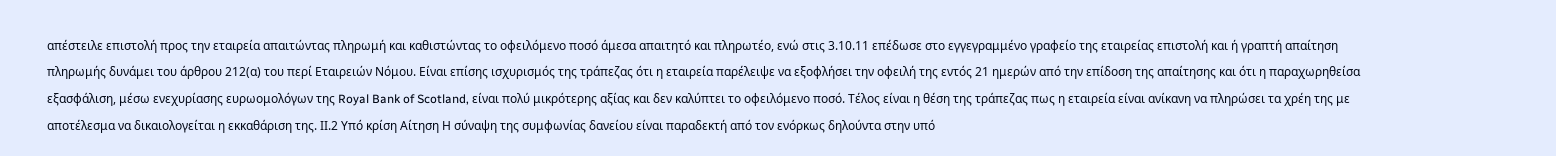απέστειλε επιστολή προς την εταιρεία απαιτώντας πληρωμή και καθιστώντας το οφειλόμενο ποσό άμεσα απαιτητό και πληρωτέο, ενώ στις 3.10.11 επέδωσε στο εγγεγραμμένο γραφείο της εταιρείας επιστολή και ή γραπτή απαίτηση πληρωμής δυνάμει του άρθρου 212(α) του περί Εταιρειών Νόμου. Είναι επίσης ισχυρισμός της τράπεζας ότι η εταιρεία παρέλειψε να εξοφλήσει την οφειλή της εντός 21 ημερών από την επίδοση της απαίτησης και ότι η παραχωρηθείσα εξασφάλιση, μέσω ενεχυρίασης ευρωομολόγων της Royal Bank of Scotland, είναι πολύ μικρότερης αξίας και δεν καλύπτει το οφειλόμενο ποσό. Τέλος είναι η θέση της τράπεζας πως η εταιρεία είναι ανίκανη να πληρώσει τα χρέη της με αποτέλεσμα να δικαιολογείται η εκκαθάριση της. ΙΙ.2 Υπό κρίση Αίτηση Η σύναψη της συμφωνίας δανείου είναι παραδεκτή από τον ενόρκως δηλούντα στην υπό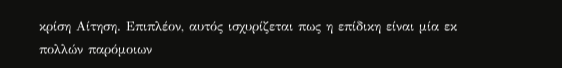κρίση Αίτηση. Επιπλέον, αυτός ισχυρίζεται πως η επίδικη είναι μία εκ πολλών παρόμοιων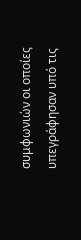συμφωνιών οι οποίες υπεγράφησαν υπό τις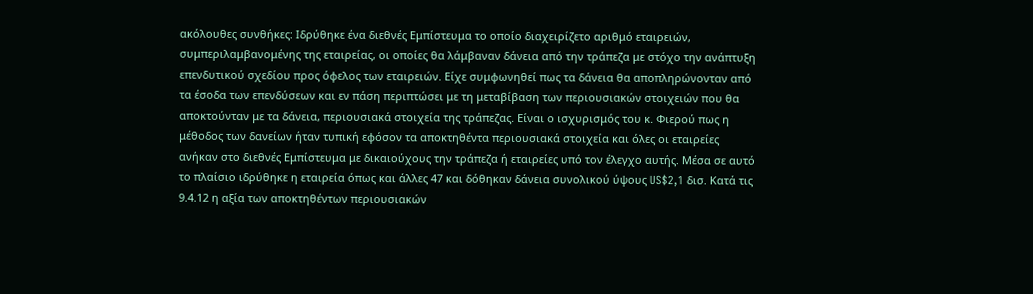ακόλουθες συνθήκες: Ιδρύθηκε ένα διεθνές Εμπίστευμα το οποίο διαχειρίζετο αριθμό εταιρειών, συμπεριλαμβανομένης της εταιρείας, οι οποίες θα λάμβαναν δάνεια από την τράπεζα με στόχο την ανάπτυξη επενδυτικού σχεδίου προς όφελος των εταιρειών. Είχε συμφωνηθεί πως τα δάνεια θα αποπληρώνονταν από τα έσοδα των επενδύσεων και εν πάση περιπτώσει με τη μεταβίβαση των περιουσιακών στοιχειών που θα αποκτούνταν με τα δάνεια, περιουσιακά στοιχεία της τράπεζας. Είναι ο ισχυρισμός του κ. Φιερού πως η μέθοδος των δανείων ήταν τυπική εφόσον τα αποκτηθέντα περιουσιακά στοιχεία και όλες οι εταιρείες ανήκαν στο διεθνές Εμπίστευμα με δικαιούχους την τράπεζα ή εταιρείες υπό τον έλεγχο αυτής. Μέσα σε αυτό το πλαίσιο ιδρύθηκε η εταιρεία όπως και άλλες 47 και δόθηκαν δάνεια συνολικού ύψους US$2,1 δισ. Κατά τις 9.4.12 η αξία των αποκτηθέντων περιουσιακών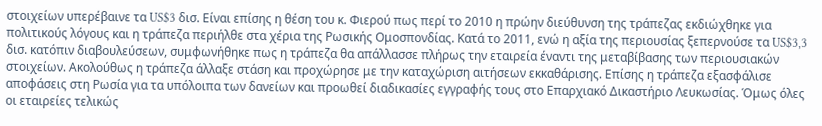στοιχείων υπερέβαινε τα US$3 δισ. Είναι επίσης η θέση του κ. Φιερού πως περί το 2010 η πρώην διεύθυνση της τράπεζας εκδιώχθηκε για πολιτικούς λόγους και η τράπεζα περιήλθε στα χέρια της Ρωσικής Ομοσπονδίας. Κατά το 2011, ενώ η αξία της περιουσίας ξεπερνούσε τα US$3,3 δισ. κατόπιν διαβουλεύσεων, συμφωνήθηκε πως η τράπεζα θα απάλλασσε πλήρως την εταιρεία έναντι της μεταβίβασης των περιουσιακών στοιχείων. Ακολούθως η τράπεζα άλλαξε στάση και προχώρησε με την καταχώριση αιτήσεων εκκαθάρισης. Επίσης η τράπεζα εξασφάλισε αποφάσεις στη Ρωσία για τα υπόλοιπα των δανείων και προωθεί διαδικασίες εγγραφής τους στο Επαρχιακό Δικαστήριο Λευκωσίας. Όμως όλες οι εταιρείες τελικώς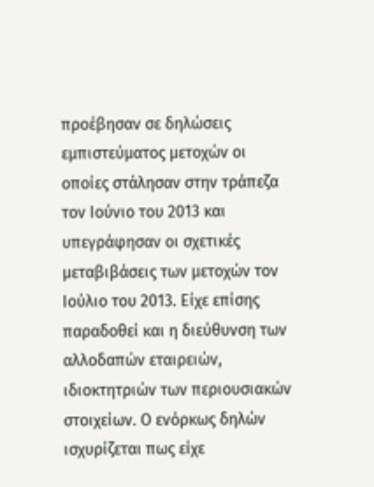προέβησαν σε δηλώσεις εμπιστεύματος μετοχών οι οποίες στάλησαν στην τράπεζα τον Ιούνιο του 2013 και υπεγράφησαν οι σχετικές μεταβιβάσεις των μετοχών τον Ιούλιο του 2013. Είχε επίσης παραδοθεί και η διεύθυνση των αλλοδαπών εταιρειών, ιδιοκτητριών των περιουσιακών στοιχείων. Ο ενόρκως δηλών ισχυρίζεται πως είχε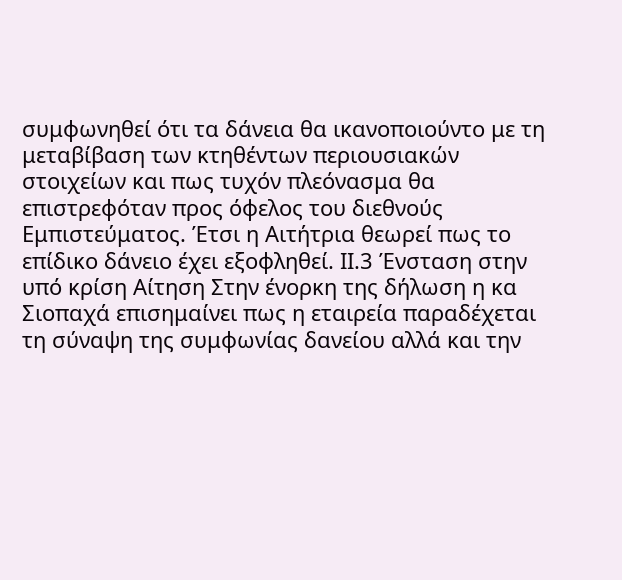συμφωνηθεί ότι τα δάνεια θα ικανοποιούντο με τη μεταβίβαση των κτηθέντων περιουσιακών στοιχείων και πως τυχόν πλεόνασμα θα επιστρεφόταν προς όφελος του διεθνούς Εμπιστεύματος. Έτσι η Αιτήτρια θεωρεί πως το επίδικο δάνειο έχει εξοφληθεί. ΙΙ.3 Ένσταση στην υπό κρίση Αίτηση Στην ένορκη της δήλωση η κα Σιοπαχά επισημαίνει πως η εταιρεία παραδέχεται τη σύναψη της συμφωνίας δανείου αλλά και την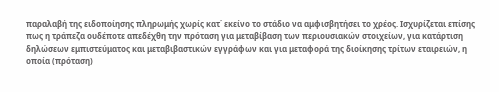παραλαβή της ειδοποίησης πληρωμής χωρίς κατ΄ εκείνο το στάδιο να αμφισβητήσει το χρέος. Ισχυρίζεται επίσης πως η τράπεζα ουδέποτε απεδέχθη την πρόταση για μεταβίβαση των περιουσιακών στοιχείων, για κατάρτιση δηλώσεων εμπιστεύματος και μεταβιβαστικών εγγράφων και για μεταφορά της διοίκησης τρίτων εταιρειών, η οποία (πρόταση)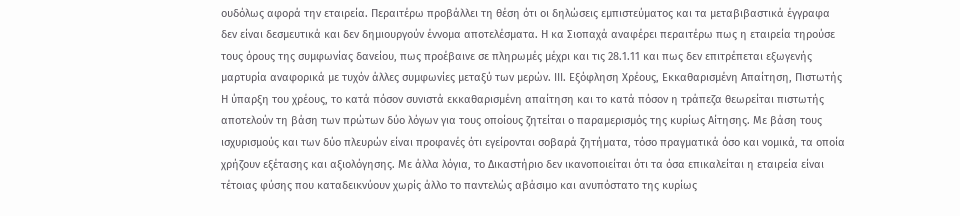ουδόλως αφορά την εταιρεία. Περαιτέρω προβάλλει τη θέση ότι οι δηλώσεις εμπιστεύματος και τα μεταβιβαστικά έγγραφα δεν είναι δεσμευτικά και δεν δημιουργούν έννομα αποτελέσματα. Η κα Σιοπαχά αναφέρει περαιτέρω πως η εταιρεία τηρούσε τους όρους της συμφωνίας δανείου, πως προέβαινε σε πληρωμές μέχρι και τις 28.1.11 και πως δεν επιτρέπεται εξωγενής μαρτυρία αναφορικά με τυχόν άλλες συμφωνίες μεταξύ των μερών. ΙΙΙ. Εξόφληση Χρέους, Εκκαθαρισμένη Απαίτηση, Πιστωτής Η ύπαρξη του χρέους, το κατά πόσον συνιστά εκκαθαρισμένη απαίτηση και το κατά πόσον η τράπεζα θεωρείται πιστωτής αποτελούν τη βάση των πρώτων δύο λόγων για τους οποίους ζητείται ο παραμερισμός της κυρίως Αίτησης. Με βάση τους ισχυρισμούς και των δύο πλευρών είναι προφανές ότι εγείρονται σοβαρά ζητήματα, τόσο πραγματικά όσο και νομικά, τα οποία χρήζουν εξέτασης και αξιολόγησης. Με άλλα λόγια, το Δικαστήριο δεν ικανοποιείται ότι τα όσα επικαλείται η εταιρεία είναι τέτοιας φύσης που καταδεικνύουν χωρίς άλλο το παντελώς αβάσιμο και ανυπόστατο της κυρίως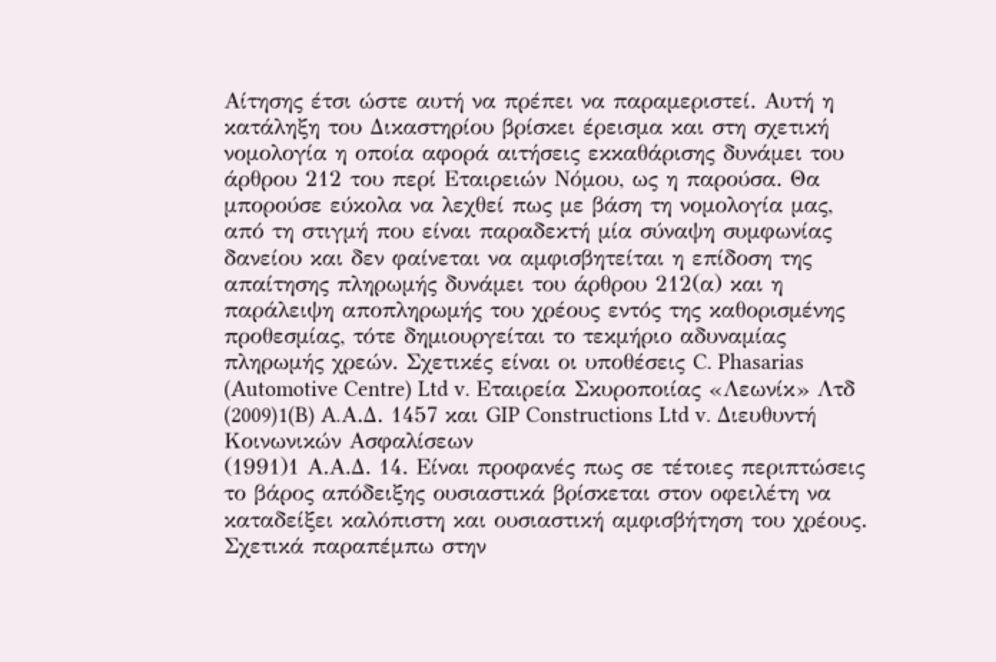Αίτησης έτσι ώστε αυτή να πρέπει να παραμεριστεί. Αυτή η κατάληξη του Δικαστηρίου βρίσκει έρεισμα και στη σχετική νομολογία η οποία αφορά αιτήσεις εκκαθάρισης δυνάμει του άρθρου 212 του περί Εταιρειών Νόμου, ως η παρούσα. Θα μπορούσε εύκολα να λεχθεί πως με βάση τη νομολογία μας, από τη στιγμή που είναι παραδεκτή μία σύναψη συμφωνίας δανείου και δεν φαίνεται να αμφισβητείται η επίδοση της απαίτησης πληρωμής δυνάμει του άρθρου 212(α) και η παράλειψη αποπληρωμής του χρέους εντός της καθορισμένης προθεσμίας, τότε δημιουργείται το τεκμήριο αδυναμίας πληρωμής χρεών. Σχετικές είναι οι υποθέσεις C. Phasarias (Automotive Centre) Ltd v. Εταιρεία Σκυροποιίας «Λεωνίκ» Λτδ
(2009)1(B) A.Α.Δ. 1457 και GIP Constructions Ltd v. Διευθυντή Κοινωνικών Ασφαλίσεων
(1991)1 Α.Α.Δ. 14. Είναι προφανές πως σε τέτοιες περιπτώσεις το βάρος απόδειξης ουσιαστικά βρίσκεται στον οφειλέτη να καταδείξει καλόπιστη και ουσιαστική αμφισβήτηση του χρέους. Σχετικά παραπέμπω στην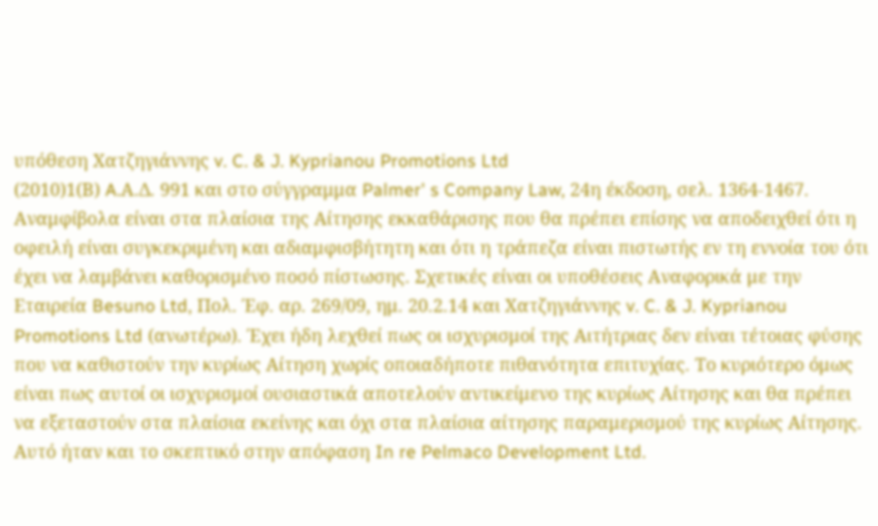υπόθεση Χατζηγιάννης v. C. & J. Kyprianou Promotions Ltd
(2010)1(Β) A.Α.Δ. 991 και στο σύγγραμμα Palmer' s Company Law, 24η έκδοση, σελ. 1364-1467. Αναμφίβολα είναι στα πλαίσια της Αίτησης εκκαθάρισης που θα πρέπει επίσης να αποδειχθεί ότι η οφειλή είναι συγκεκριμένη και αδιαμφισβήτητη και ότι η τράπεζα είναι πιστωτής εν τη εννοία του ότι έχει να λαμβάνει καθορισμένο ποσό πίστωσης. Σχετικές είναι οι υποθέσεις Αναφορικά με την Εταιρεία Besuno Ltd, Πολ. Έφ. αρ. 269/09, ημ. 20.2.14 και Χατζηγιάννης v. C. & J. Kyprianou Promotions Ltd (ανωτέρω). Έχει ήδη λεχθεί πως οι ισχυρισμοί της Αιτήτριας δεν είναι τέτοιας φύσης που να καθιστούν την κυρίως Αίτηση χωρίς οποιαδήποτε πιθανότητα επιτυχίας. Το κυριότερο όμως είναι πως αυτοί οι ισχυρισμοί ουσιαστικά αποτελούν αντικείμενο της κυρίως Αίτησης και θα πρέπει να εξεταστούν στα πλαίσια εκείνης και όχι στα πλαίσια αίτησης παραμερισμού της κυρίως Αίτησης. Αυτό ήταν και το σκεπτικό στην απόφαση In re Pelmaco Development Ltd.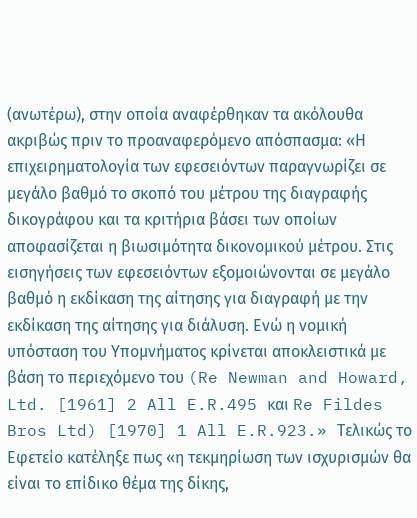(ανωτέρω), στην οποία αναφέρθηκαν τα ακόλουθα ακριβώς πριν το προαναφερόμενο απόσπασμα: «Η επιχειρηματολογία των εφεσειόντων παραγνωρίζει σε μεγάλο βαθμό το σκοπό του μέτρου της διαγραφής δικογράφου και τα κριτήρια βάσει των οποίων αποφασίζεται η βιωσιμότητα δικονομικού μέτρου. Στις εισηγήσεις των εφεσειόντων εξομοιώνονται σε μεγάλο βαθμό η εκδίκαση της αίτησης για διαγραφή με την εκδίκαση της αίτησης για διάλυση. Ενώ η νομική υπόσταση του Υπομνήματος κρίνεται αποκλειστικά με βάση το περιεχόμενο του (Re Newman and Howard, Ltd. [1961] 2 All E.R.495 και Re Fildes Bros Ltd) [1970] 1 All E.R.923.» Τελικώς το Εφετείο κατέληξε πως «η τεκμηρίωση των ισχυρισμών θα είναι το επίδικο θέμα της δίκης,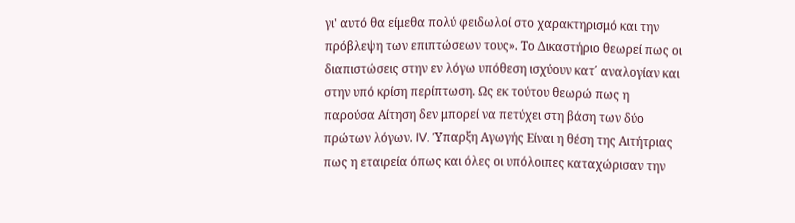γι' αυτό θα είμεθα πολύ φειδωλοί στο χαρακτηρισμό και την πρόβλεψη των επιπτώσεων τους». Το Δικαστήριο θεωρεί πως οι διαπιστώσεις στην εν λόγω υπόθεση ισχύουν κατ΄ αναλογίαν και στην υπό κρίση περίπτωση. Ως εκ τούτου θεωρώ πως η παρούσα Αίτηση δεν μπορεί να πετύχει στη βάση των δύο πρώτων λόγων. IV. Ύπαρξη Αγωγής Είναι η θέση της Αιτήτριας πως η εταιρεία όπως και όλες οι υπόλοιπες καταχώρισαν την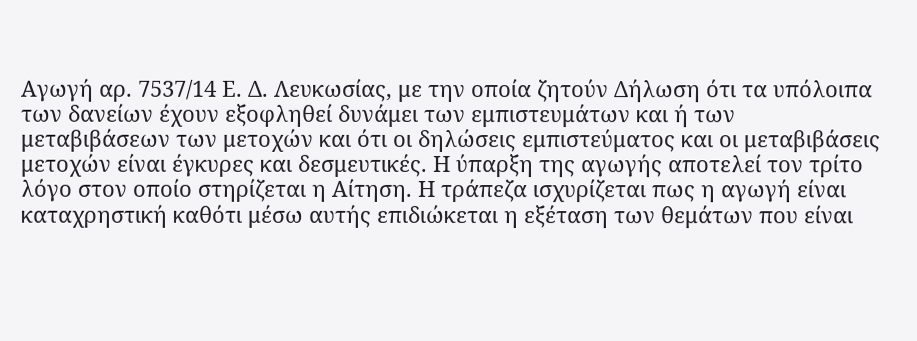Αγωγή αρ. 7537/14 Ε. Δ. Λευκωσίας, με την οποία ζητούν Δήλωση ότι τα υπόλοιπα των δανείων έχουν εξοφληθεί δυνάμει των εμπιστευμάτων και ή των μεταβιβάσεων των μετοχών και ότι οι δηλώσεις εμπιστεύματος και οι μεταβιβάσεις μετοχών είναι έγκυρες και δεσμευτικές. Η ύπαρξη της αγωγής αποτελεί τον τρίτο λόγο στον οποίο στηρίζεται η Αίτηση. Η τράπεζα ισχυρίζεται πως η αγωγή είναι καταχρηστική καθότι μέσω αυτής επιδιώκεται η εξέταση των θεμάτων που είναι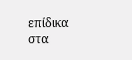επίδικα στα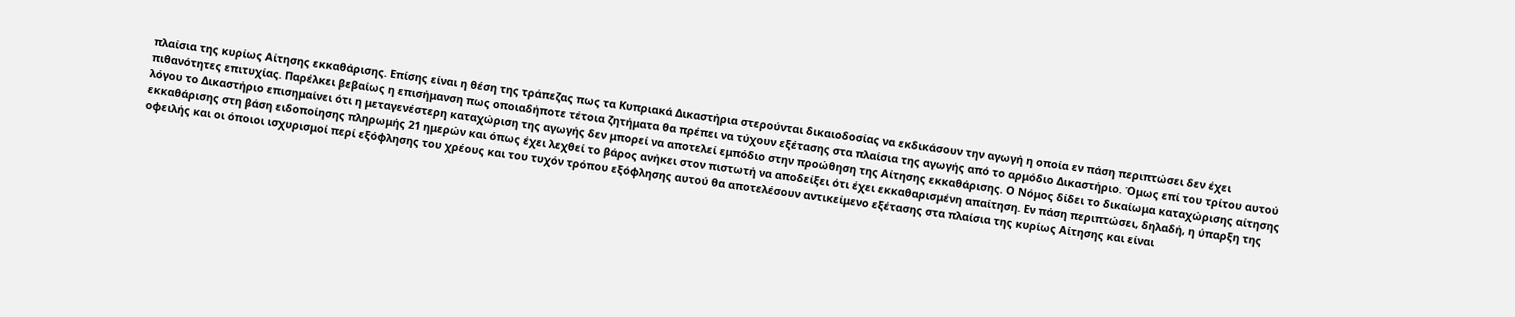πλαίσια της κυρίως Αίτησης εκκαθάρισης. Επίσης είναι η θέση της τράπεζας πως τα Κυπριακά Δικαστήρια στερούνται δικαιοδοσίας να εκδικάσουν την αγωγή η οποία εν πάση περιπτώσει δεν έχει πιθανότητες επιτυχίας. Παρέλκει βεβαίως η επισήμανση πως οποιαδήποτε τέτοια ζητήματα θα πρέπει να τύχουν εξέτασης στα πλαίσια της αγωγής από το αρμόδιο Δικαστήριο. Όμως επί του τρίτου αυτού λόγου το Δικαστήριο επισημαίνει ότι η μεταγενέστερη καταχώριση της αγωγής δεν μπορεί να αποτελεί εμπόδιο στην προώθηση της Αίτησης εκκαθάρισης. Ο Νόμος δίδει το δικαίωμα καταχώρισης αίτησης εκκαθάρισης στη βάση ειδοποίησης πληρωμής 21 ημερών και όπως έχει λεχθεί το βάρος ανήκει στον πιστωτή να αποδείξει ότι έχει εκκαθαρισμένη απαίτηση. Εν πάση περιπτώσει, δηλαδή, η ύπαρξη της οφειλής και οι όποιοι ισχυρισμοί περί εξόφλησης του χρέους και του τυχόν τρόπου εξόφλησης αυτού θα αποτελέσουν αντικείμενο εξέτασης στα πλαίσια της κυρίως Αίτησης και είναι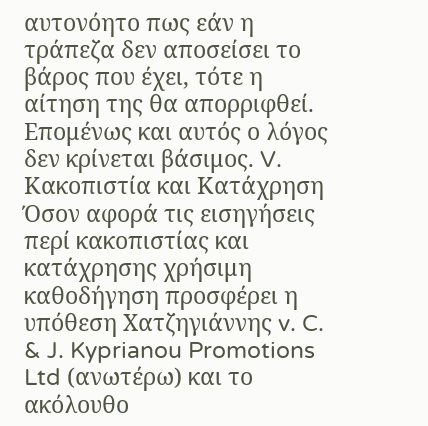αυτονόητο πως εάν η τράπεζα δεν αποσείσει το βάρος που έχει, τότε η αίτηση της θα απορριφθεί. Επομένως και αυτός ο λόγος δεν κρίνεται βάσιμος. V. Κακοπιστία και Κατάχρηση Όσον αφορά τις εισηγήσεις περί κακοπιστίας και κατάχρησης χρήσιμη καθοδήγηση προσφέρει η υπόθεση Χατζηγιάννης v. C. & J. Kyprianou Promotions Ltd (ανωτέρω) και το ακόλουθο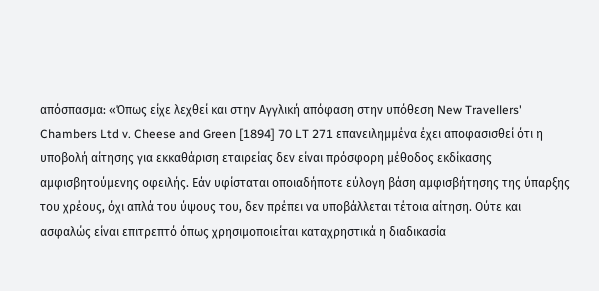απόσπασμα: «Όπως είχε λεχθεί και στην Αγγλική απόφαση στην υπόθεση New Travellers' Chambers Ltd v. Cheese and Green [1894] 70 LT 271 επανειλημμένα έχει αποφασισθεί ότι η υποβολή αίτησης για εκκαθάριση εταιρείας δεν είναι πρόσφορη μέθοδος εκδίκασης αμφισβητούμενης οφειλής. Εάν υφίσταται οποιαδήποτε εύλογη βάση αμφισβήτησης της ύπαρξης του χρέους, όχι απλά του ύψους του, δεν πρέπει να υποβάλλεται τέτοια αίτηση. Ούτε και ασφαλώς είναι επιτρεπτό όπως χρησιμοποιείται καταχρηστικά η διαδικασία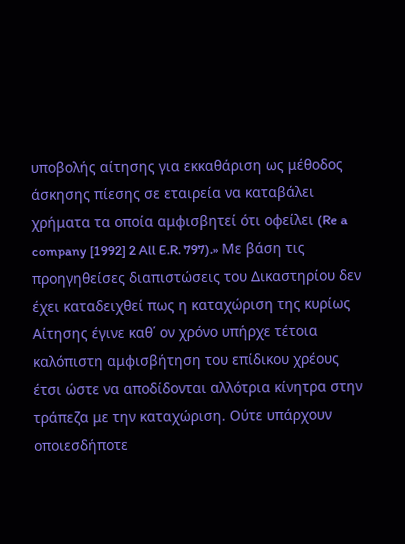υποβολής αίτησης για εκκαθάριση ως μέθοδος άσκησης πίεσης σε εταιρεία να καταβάλει χρήματα τα οποία αμφισβητεί ότι οφείλει (Re a company [1992] 2 All E.R. 797).» Με βάση τις προηγηθείσες διαπιστώσεις του Δικαστηρίου δεν έχει καταδειχθεί πως η καταχώριση της κυρίως Αίτησης έγινε καθ΄ ον χρόνο υπήρχε τέτοια καλόπιστη αμφισβήτηση του επίδικου χρέους έτσι ώστε να αποδίδονται αλλότρια κίνητρα στην τράπεζα με την καταχώριση. Ούτε υπάρχουν οποιεσδήποτε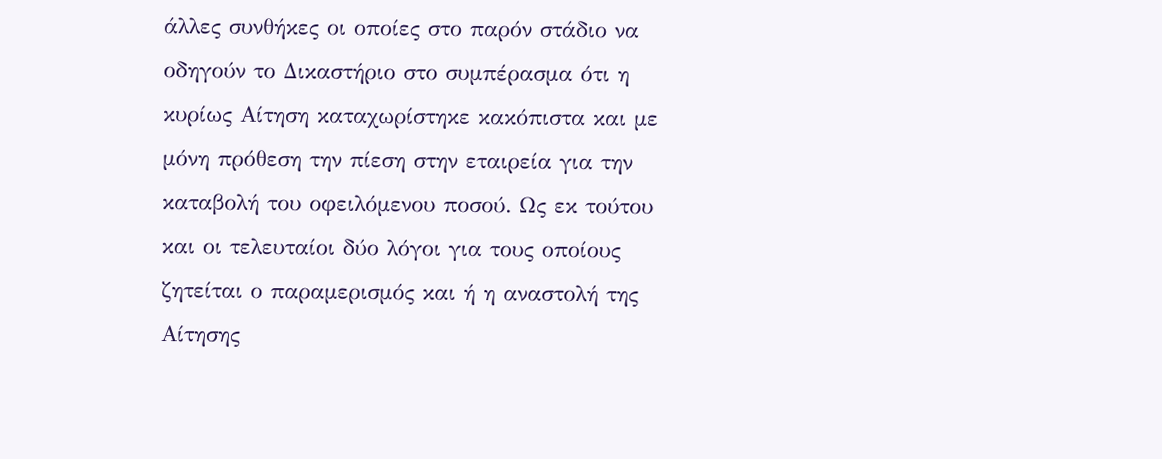άλλες συνθήκες οι οποίες στο παρόν στάδιο να οδηγούν το Δικαστήριο στο συμπέρασμα ότι η κυρίως Αίτηση καταχωρίστηκε κακόπιστα και με μόνη πρόθεση την πίεση στην εταιρεία για την καταβολή του οφειλόμενου ποσού. Ως εκ τούτου και οι τελευταίοι δύο λόγοι για τους οποίους ζητείται ο παραμερισμός και ή η αναστολή της Αίτησης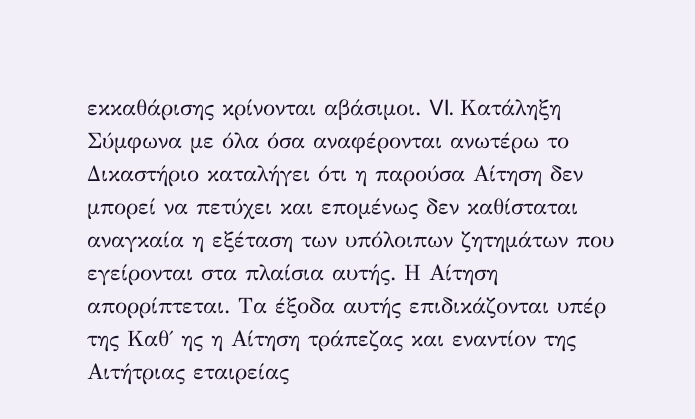εκκαθάρισης κρίνονται αβάσιμοι. VI. Κατάληξη Σύμφωνα με όλα όσα αναφέρονται ανωτέρω το Δικαστήριο καταλήγει ότι η παρούσα Αίτηση δεν μπορεί να πετύχει και επομένως δεν καθίσταται αναγκαία η εξέταση των υπόλοιπων ζητημάτων που εγείρονται στα πλαίσια αυτής. Η Αίτηση απορρίπτεται. Τα έξοδα αυτής επιδικάζονται υπέρ της Καθ΄ ης η Αίτηση τράπεζας και εναντίον της Αιτήτριας εταιρείας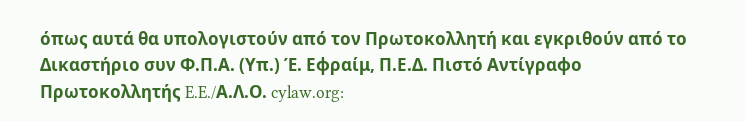όπως αυτά θα υπολογιστούν από τον Πρωτοκολλητή και εγκριθούν από το Δικαστήριο συν Φ.Π.Α. (Υπ.) Έ. Εφραίμ, Π.Ε.Δ. Πιστό Αντίγραφο Πρωτοκολλητής E.E./Α.Λ.Ο. cylaw.org: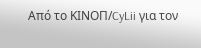Από το ΚΙΝOΠ/CyLii για τον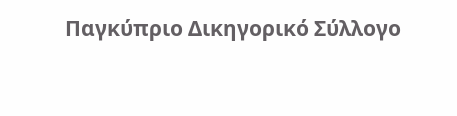Παγκύπριο Δικηγορικό Σύλλογο